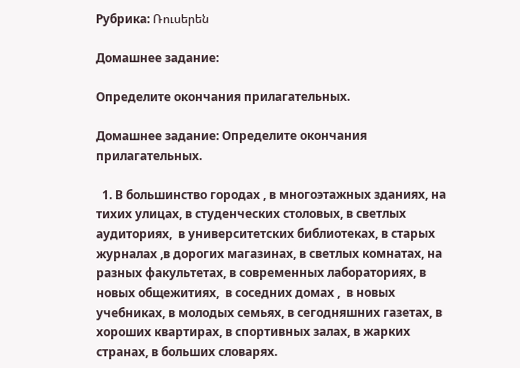Рубрика: Ռուսերեն

Домашнее задание:

Определите окончания прилагательных.

Домашнее задание: Определите окончания прилагательных.

  1. В большинство городах , в многоэтажных зданиях, на тихих улицах, в студенческих столовых, в светлых аудиториях,  в университетских библиотеках, в старых журналах ,в дорогих магазинах, в светлых комнатах, на разных факультетах, в современных лабораториях, в новых общежитиях,  в соседних домах ,  в новых учебниках, в молодых семьях, в сегодняшних газетах, в хороших квартирах, в спортивных залах, в жарких странах, в больших словарях.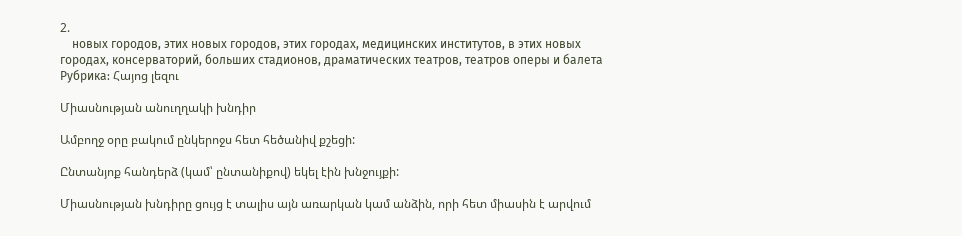2.
    новых городов, этих новых городов, этих городах, медицинских институтов, в этих новых городах, консерваторий, больших стадионов, драматических театров, театров оперы и балета
Рубрика: Հայոց լեզու

Միասնության անուղղակի խնդիր

Ամբողջ օրը բակում ընկերոջս հետ հեծանիվ քշեցի:

Ընտանյոք հանդերձ (կամ՝ ընտանիքով) եկել էին խնջույքի:

Միասնության խնդիրը ցույց է տալիս այն առարկան կամ անձին, որի հետ միասին է արվում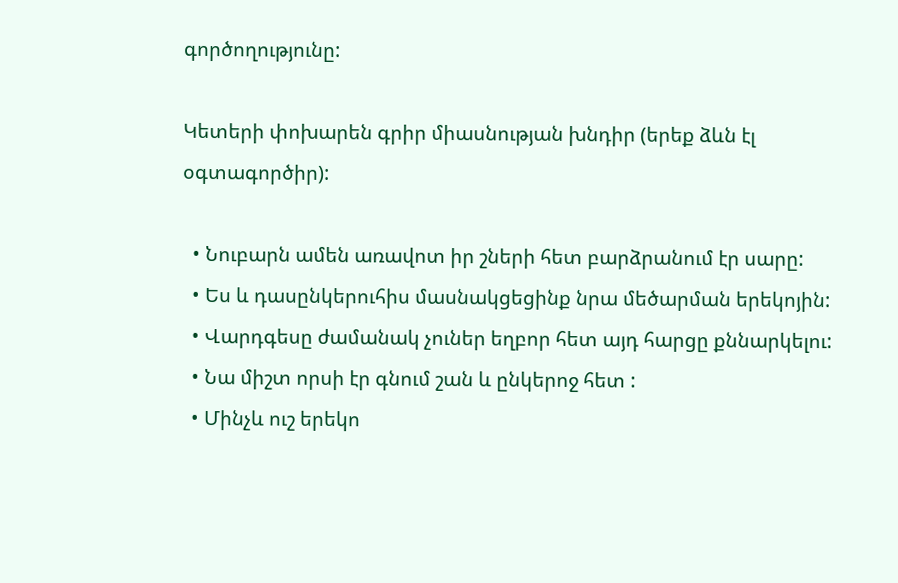գործողությունը:

Կետերի փոխարեն գրիր միասնության խնդիր (երեք ձևն էլ օգտագործիր):

  • Նուբարն ամեն առավոտ իր շների հետ բարձրանում էր սարը:
  • Ես և դասընկերուհիս մասնակցեցինք նրա մեծարման երեկոյին:
  • Վարդգեսը ժամանակ չուներ եղբոր հետ այդ հարցը քննարկելու:
  • Նա միշտ որսի էր գնում շան և ընկերոջ հետ :
  • Մինչև ուշ երեկո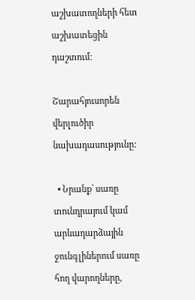աշխատողների հետ աշխատեցին դաշտում:

Շարահյուսորեն վերլուծիր նախադասությունը:

  • Նրանք՝ սառը տունդրայում կամ արևադարձային ջունգլիներում սառը հող վարողները,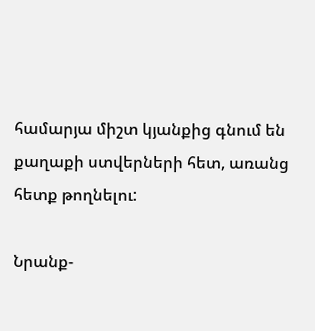համարյա միշտ կյանքից գնում են քաղաքի ստվերների հետ, առանց հետք թողնելու:

Նրանք-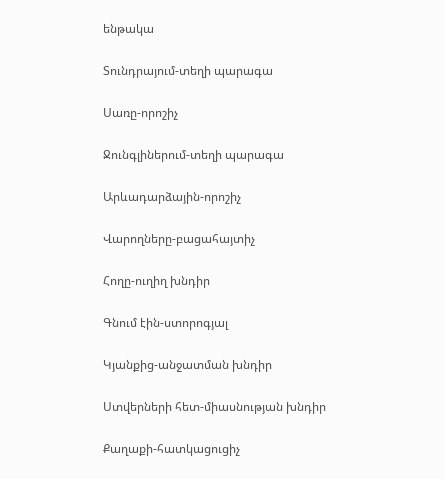ենթակա

Տունդրայում-տեղի պարագա

Սառը-որոշիչ

Ջունգլիներում-տեղի պարագա

Արևադարձային-որոշիչ

Վարողները-բացահայտիչ

Հողը-ուղիղ խնդիր

Գնում էին-ստորոգյալ

Կյանքից-անջատման խնդիր

Ստվերների հետ-միասնության խնդիր

Քաղաքի-հատկացուցիչ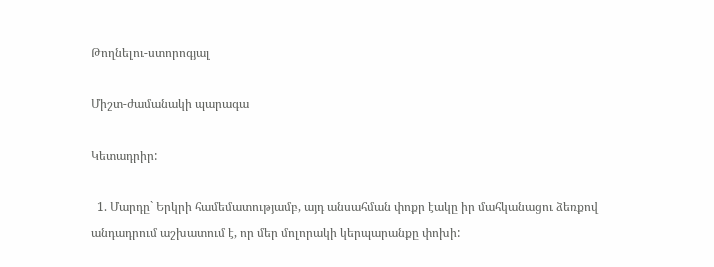Թողնելու-ստորոգյալ

Միշտ-ժամանակի պարագա

Կետադրիր:

  1. Մարդը` Երկրի համեմատությամբ, այդ անսահման փոքր էակը իր մահկանացու ձեռքով անդադրում աշխատում է, որ մեր մոլորակի կերպարանքը փոխի: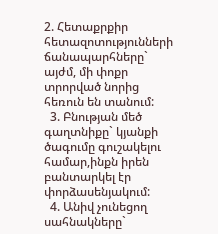2. Հետաքրքիր հետազոտությունների ճանապարհները` այժմ, մի փոքր տրորված նորից հեռուն են տանում:
  3. Բնության մեծ գաղտնիքը` կյանքի ծագումը գուշակելու համար,ինքն իրեն բանտարկել էր փորձասենյակում:
  4. Անիվ չունեցող սահնակները`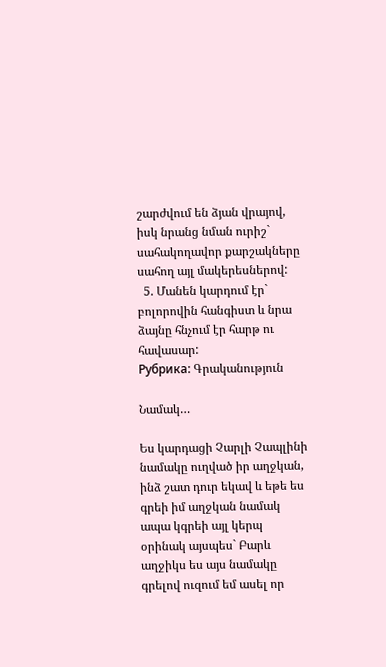շարժվում են ձյան վրայով, իսկ նրանց նման ուրիշ` սահակողավոր քարշակները սահող այլ մակերեսներով:
  5. Մանեն կարդում էր` բոլորովին հանգիստ և նրա ձայնը հնչում էր հարթ ու հավասար:
Рубрика: Գրականություն

Նամակ…

Ես կարդացի Չարլի Չապլինի նամակը ուղված իր աղջկան, ինձ շատ դուր եկավ և եթե ես գրեի իմ աղջկան նամակ ապա կգրեի այլ կերպ օրինակ այսպես` Բարև աղջիկս ես այս նամակը գրելով ուզում եմ ասել որ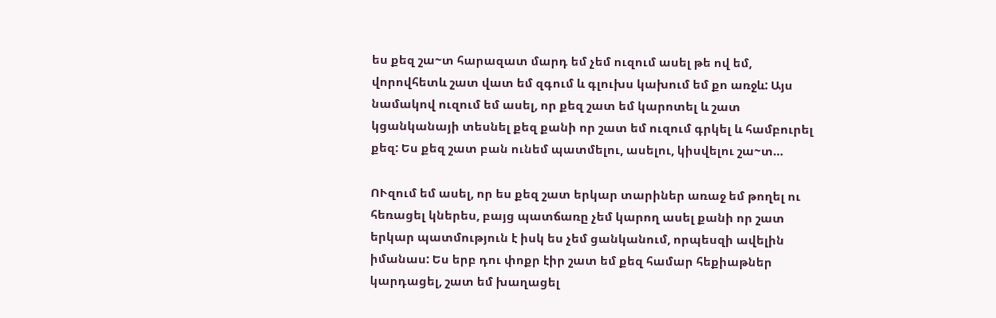ես քեզ շա~տ հարազատ մարդ եմ չեմ ուզում ասել թե ով եմ, վորովհետև շատ վատ եմ զգում և գլուխս կախում եմ քո առջև: Այս նամակով ուզում եմ ասել, որ քեզ շատ եմ կարոտել և շատ կցանկանայի տեսնել քեզ քանի որ շատ եմ ուզում գրկել և համբուրել քեզ: Ես քեզ շատ բան ունեմ պատմելու, ասելու, կիսվելու շա~տ…

ՈՒզում եմ ասել, որ ես քեզ շատ երկար տարիներ առաջ եմ թողել ու հեռացել կներես, բայց պատճառը չեմ կարող ասել քանի որ շատ երկար պատմություն է իսկ ես չեմ ցանկանում, որպեսզի ավելին իմանաս: Ես երբ դու փոքր էիր շատ եմ քեզ համար հեքիաթներ կարդացել, շատ եմ խաղացել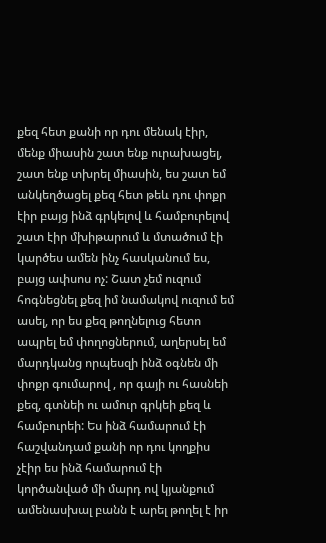քեզ հետ քանի որ դու մենակ էիր, մենք միասին շատ ենք ուրախացել, շատ ենք տխրել միասին, ես շատ եմ անկեղծացել քեզ հետ թեև դու փոքր էիր բայց ինձ գրկելով և համբուրելով շատ էիր մխիթարում և մտածում էի կարծես ամեն ինչ հասկանում ես, բայց ափսոս ոչ: Շատ չեմ ուզում հոգնեցնել քեզ իմ նամակով ուզում եմ ասել, որ ես քեզ թողնելուց հետո ապրել եմ փողոցներում, աղերսել եմ մարդկանց որպեսզի ինձ օգնեն մի փոքր գումարով , որ գայի ու հասնեի քեզ, գտնեի ու ամուր գրկեի քեզ և համբուրեի: Ես ինձ համարում էի հաշվանդամ քանի որ դու կողքիս չէիր ես ինձ համարում էի կործանված մի մարդ ով կյանքում ամենասխալ բանն է արել թողել է իր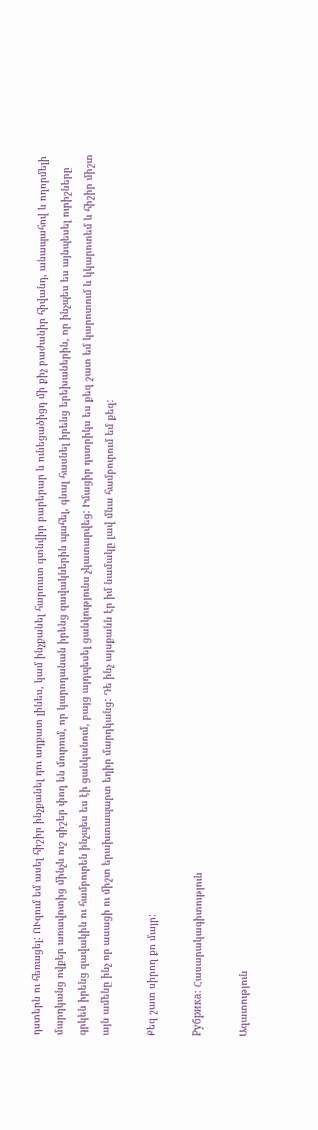դստերն ու հեռացել: ՈՒզում եմ ասել հիշիր ինչքանել դու աղքատ լինես, կամ ինչքանել հարուստ գտնվիր բարերար և ունեցածիցդ մի քիչ բաժանիր հիվանդ, անապահով և ողորմելի մարդկանց ովքեր առավոտից մինչև ուշ գիշեր փող են մուրում, որ կարողանան իրենց զավակներին պահել, գնալ հասնել իրենց երեխաներին, որ ինչպես ես այնպեսել ուրիշները գրկեն իրենց զավակին ու համբուրեն ինչպես ես էի ցանկանում, բայց այդպեսել ցանկությունս չկատարվեց: Իմացիր դստրիկս ես քեզ շատ եմ կարոտում և կկարոտեմ և հիշիր միշտ այն ամենը ինչ որ ասացի ու միշտ երախտապարտ եղիր մարդկանց: Դե ինչ այսքանն էր իմ նամակը լավ մնա համբուրում եմ քեզ:

Քեզ շատ սիրող քո մայր:

Рубрика: Հասարակագիտություն

Ազատություն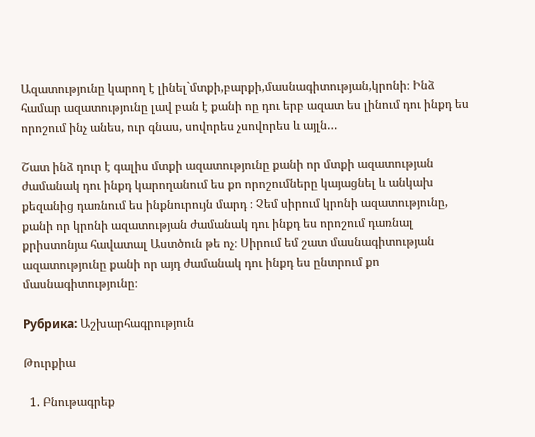Ազատությունը կարող է լինել`մտքի,բարքի,մասնագիտության,կրոնի։ Ինձ համար ազատությունը լավ բան է քանի ոը դու երբ ազատ ես լինում դու ինքդ ես որոշում ինչ անես, ուր գնաս, սովորես չսովորես և այլն…

Շատ ինձ դուր է գալիս մտքի ազատությունը քանի որ մտքի ազատության ժամանակ դու ինքդ կարողանում ես քո որոշումները կայացնել և անկախ քեզանից դառնում ես ինքնուրույն մարդ ։ Չեմ սիրում կրոնի ազատությունը, քանի որ կրոնի ազատության ժամանակ դու ինքդ ես որոշում դառնալ քրիստոնյա հավատալ Աստծուն թե ոչ։ Սիրում եմ շատ մասնագիտության ազատությունը քանի որ այդ ժամանակ դու ինքդ ես ընտրում քո մասնագիտությունը։

Рубрика: Աշխարհագրություն

Թուրքիա

  1. Բնութագրեք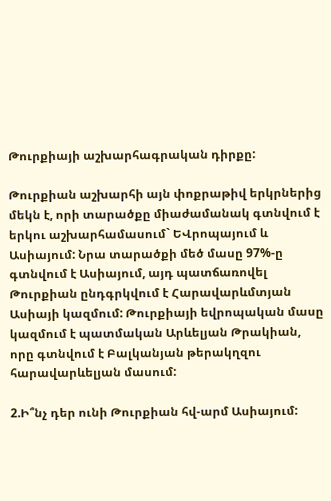Թուրքիայի աշխարհագրական դիրքը:

Թուրքիան աշխարհի այն փոքրաթիվ երկրներից մեկն է, որի տարածքը միաժամանակ գտնվում է երկու աշխարհամասում` ԵՎրոպայում և Ասիայում: Նրա տարածքի մեծ մասը 97%-ը գտնվում է Ասիայում, այդ պատճառովել Թուրքիան ընդգրկվում է Հարավարևմտյան Ասիայի կազմում: Թուրքիայի եվրոպական մասը կազմում է պատմական Արևելյան Թրակիան, որը գտնվում է Բալկանյան թերակղզու հարավարևելյան մասում:

2.Ի՞նչ դեր ունի Թուրքիան հվ-արմ Ասիայում: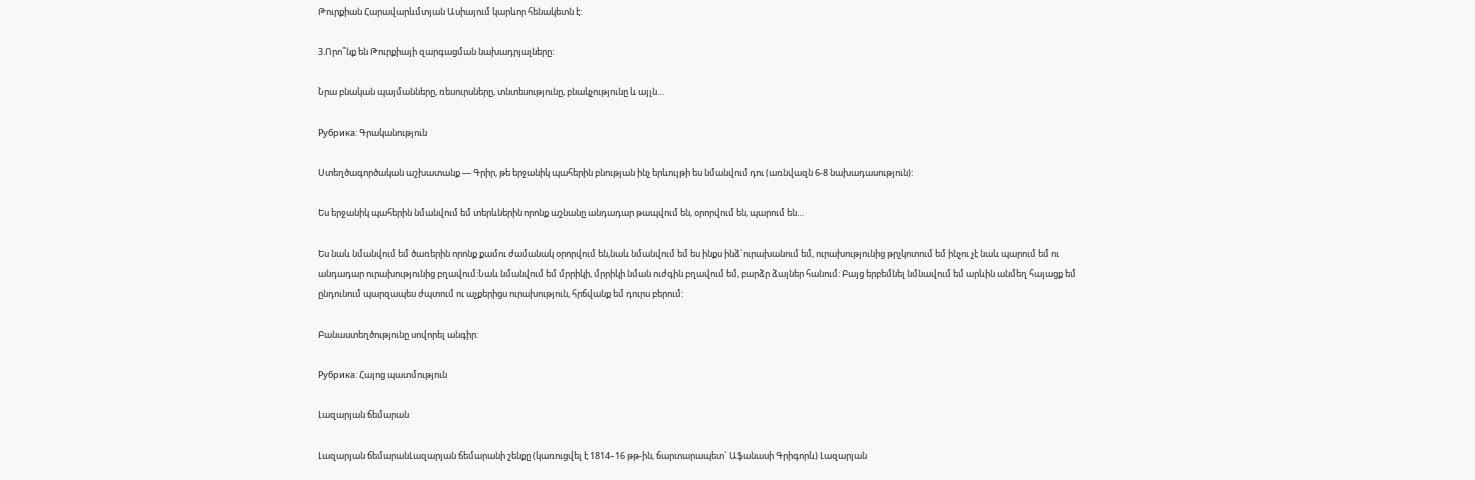Թուրքիան Հարավարևմտյան Ասիայում կարևոր հենակետն է:

3.Որո՞նք են Թուրքիայի զարգացման նախադրյալները:

Նրա բնական պայմանները, ռեսուրսները, տնտեսությունը, բնակչությունը և այլն…

Рубрика: Գրականություն

Ստեղծագործական աշխատանք — Գրիր, թե երջանիկ պահերին բնության ինչ երևույթի ես նմանվում դու (առնվազն 6-8 նախադասություն):

Ես երջանիկ պահերին նմանվում եմ տերևներին որոնք աշնանը անդադար թապվում են, օրորվում են, պարում են…

Ես նաև նմանվում եմ ծառերին որոնք քամու ժամանակ օրորվում են,նաև նմանվում եմ ես ինքս ինձ`ուրախանում եմ, ուրախությունից թրչկոտում եմ ինչու չէ նաև պարում եմ ու անդադար ուրախությունից բղավում:Նաև նմանվում եմ մրրիկի, մրրիկի նման ուժգին բղավում եմ, բարձր ձայներ հանում: Բայց երբեմնել նմնավում եմ արևին անմեղ հայացք եմ ընդունում պարզապես ժպտում ու աչքերիցս ուրախություն, հրճվանք եմ դուրս բերում:

Բանաստեղծությունը սովորել անգիր:

Рубрика: Հայոց պատմություն

Լազարյան ճեմարան

Լազարյան ճեմարանԼազարյան ճեմարանի շենքը (կառուցվել է 1814–16 թթ-ին, ճարտարապետ` Աֆանասի Գրիգորև) Լազարյան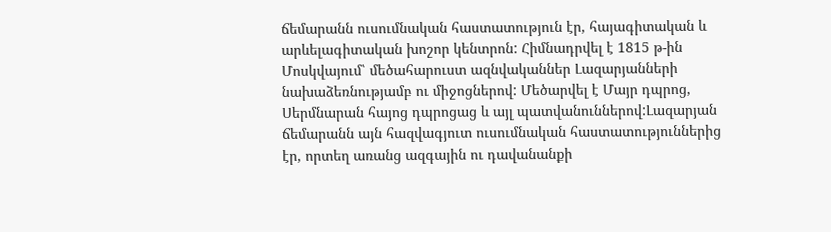ճեմարանն ուսումնական հաստատություն էր, հայագիտական և արևելագիտական խոշոր կենտրոն: Հիմնադրվել է 1815 թ-ին Մոսկվայում՝ մեծահարուստ ազնվականներ Լազարյանների նախաձեռնությամբ ու միջոցներով: Մեծարվել է Մայր դպրոց, Սերմնարան հայոց դպրոցաց և այլ պատվանուններով:Լազարյան ճեմարանն այն հազվագյուտ ուսումնական հաստատություններից էր, որտեղ առանց ազգային ու դավանանքի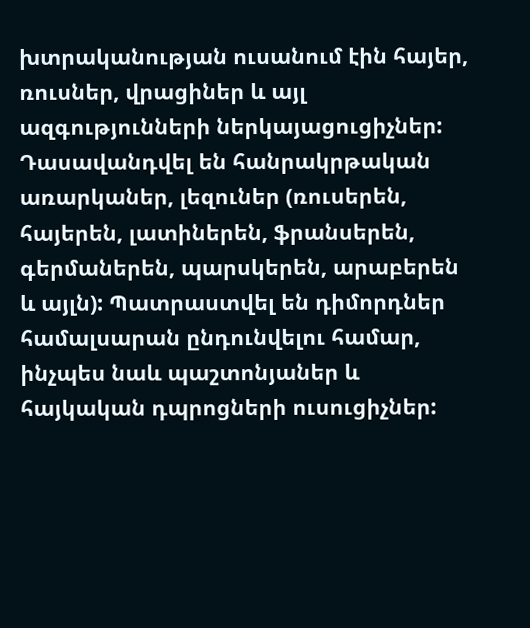խտրականության ուսանում էին հայեր, ռուսներ, վրացիներ և այլ ազգությունների ներկայացուցիչներ: Դասավանդվել են հանրակրթական առարկաներ, լեզուներ (ռուսերեն, հայերեն, լատիներեն, ֆրանսերեն, գերմաներեն, պարսկերեն, արաբերեն և այլն): Պատրաստվել են դիմորդներ համալսարան ընդունվելու համար, ինչպես նաև պաշտոնյաներ և հայկական դպրոցների ուսուցիչներ: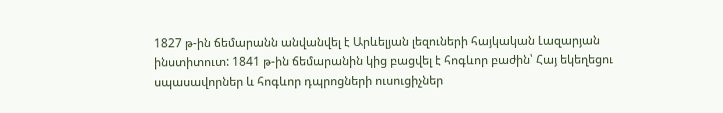1827 թ-ին ճեմարանն անվանվել է Արևելյան լեզուների հայկական Լազարյան ինստիտուտ: 1841 թ-ին ճեմարանին կից բացվել է հոգևոր բաժին՝ Հայ եկեղեցու սպասավորներ և հոգևոր դպրոցների ուսուցիչներ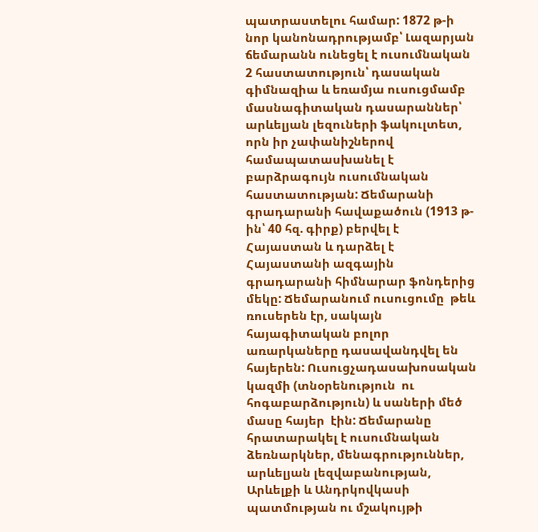պատրաստելու համար: 1872 թ-ի նոր կանոնադրությամբ՝ Լազարյան ճեմարանն ունեցել է ուսումնական 2 հաստատություն՝ դասական գիմնազիա և եռամյա ուսուցմամբ մասնագիտական դասարաններ՝ արևելյան լեզուների ֆակուլտետ, որն իր չափանիշներով համապատասխանել է բարձրագույն ուսումնական հաստատության: Ճեմարանի գրադարանի հավաքածուն (1913 թ-ին՝ 40 հզ. գիրք) բերվել է Հայաստան և դարձել է Հայաստանի ազգային գրադարանի հիմնարար ֆոնդերից մեկը: Ճեմարանում ուսուցումը  թեև  ռուսերեն էր, սակայն հայագիտական բոլոր առարկաները դասավանդվել են հայերեն: Ուսուցչադասախոսական կազմի (տնօրենություն  ու հոգաբարձություն) և սաների մեծ մասը հայեր  էին: Ճեմարանը հրատարակել է ուսումնական ձեռնարկներ, մենագրություններ, արևելյան լեզվաբանության, Արևելքի և Անդրկովկասի պատմության ու մշակույթի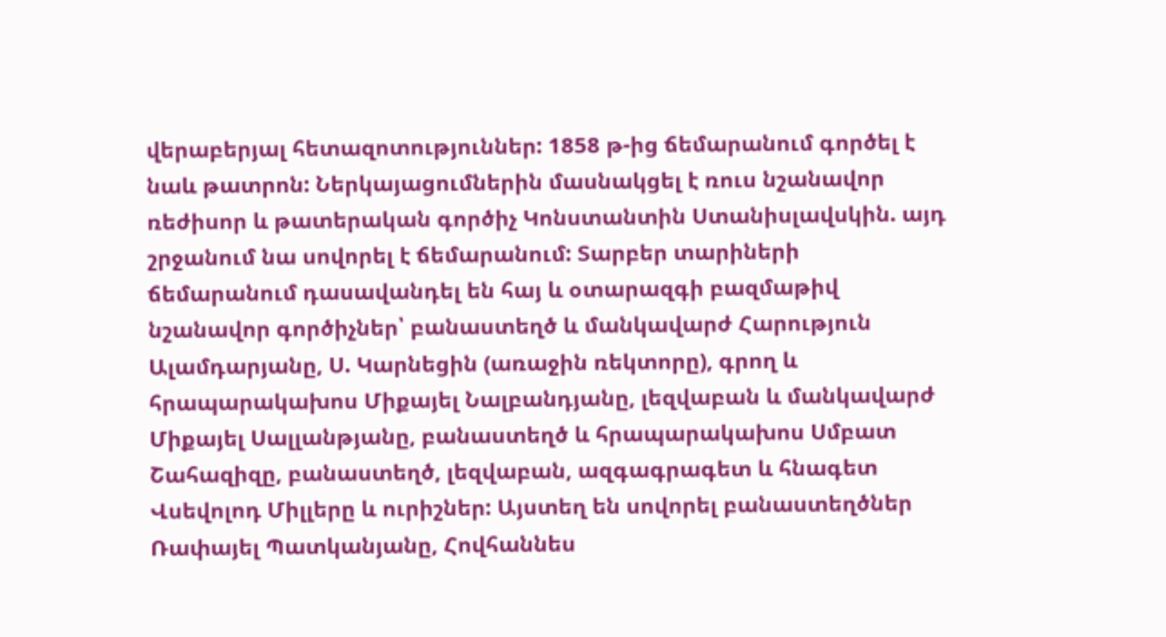վերաբերյալ հետազոտություններ: 1858 թ-ից ճեմարանում գործել է նաև թատրոն: Ներկայացումներին մասնակցել է ռուս նշանավոր ռեժիսոր և թատերական գործիչ Կոնստանտին Ստանիսլավսկին. այդ շրջանում նա սովորել է ճեմարանում: Տարբեր տարիների ճեմարանում դասավանդել են հայ և օտարազգի բազմաթիվ նշանավոր գործիչներ՝ բանաստեղծ և մանկավարժ Հարություն Ալամդարյանը, Ս. Կարնեցին (առաջին ռեկտորը), գրող և հրապարակախոս Միքայել Նալբանդյանը, լեզվաբան և մանկավարժ Միքայել Սալլանթյանը, բանաստեղծ և հրապարակախոս Սմբատ Շահազիզը, բանաստեղծ, լեզվաբան, ազգագրագետ և հնագետ Վսեվոլոդ Միլլերը և ուրիշներ: Այստեղ են սովորել բանաստեղծներ Ռափայել Պատկանյանը, Հովհաննես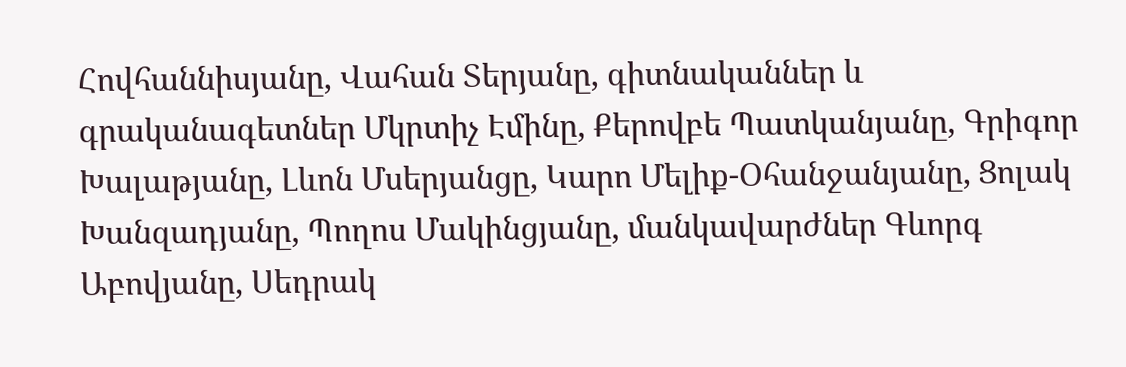Հովհաննիսյանը, Վահան Տերյանը, գիտնականներ և գրականագետներ Մկրտիչ Էմինը, Քերովբե Պատկանյանը, Գրիգոր Խալաթյանը, Լևոն Մսերյանցը, Կարո Մելիք-Օհանջանյանը, Ցոլակ Խանզադյանը, Պողոս Մակինցյանը, մանկավարժներ Գևորգ Աբովյանը, Սեդրակ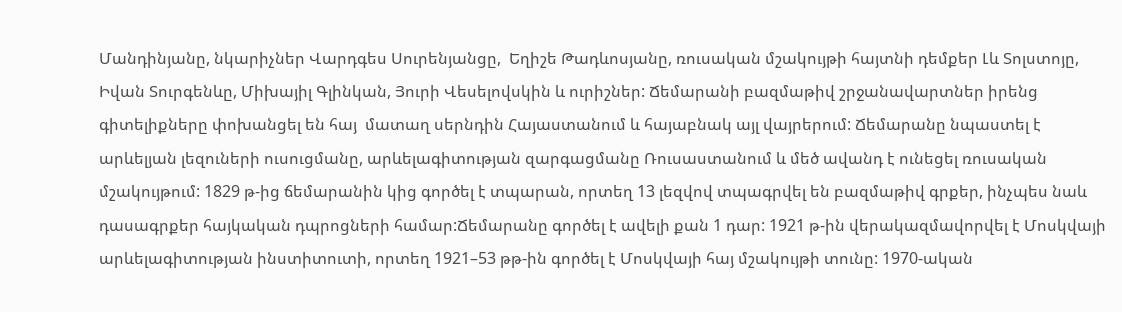Մանդինյանը, նկարիչներ Վարդգես Սուրենյանցը,  Եղիշե Թադևոսյանը, ռուսական մշակույթի հայտնի դեմքեր Լև Տոլստոյը, Իվան Տուրգենևը, Միխայիլ Գլինկան, Յուրի Վեսելովսկին և ուրիշներ: Ճեմարանի բազմաթիվ շրջանավարտներ իրենց  գիտելիքները փոխանցել են հայ  մատաղ սերնդին Հայաստանում և հայաբնակ այլ վայրերում: Ճեմարանը նպաստել է արևելյան լեզուների ուսուցմանը, արևելագիտության զարգացմանը Ռուսաստանում և մեծ ավանդ է ունեցել ռուսական մշակույթում: 1829 թ-ից ճեմարանին կից գործել է տպարան, որտեղ 13 լեզվով տպագրվել են բազմաթիվ գրքեր, ինչպես նաև դասագրքեր հայկական դպրոցների համար:Ճեմարանը գործել է ավելի քան 1 դար: 1921 թ-ին վերակազմավորվել է Մոսկվայի արևելագիտության ինստիտուտի, որտեղ 1921–53 թթ-ին գործել է Մոսկվայի հայ մշակույթի տունը: 1970-ական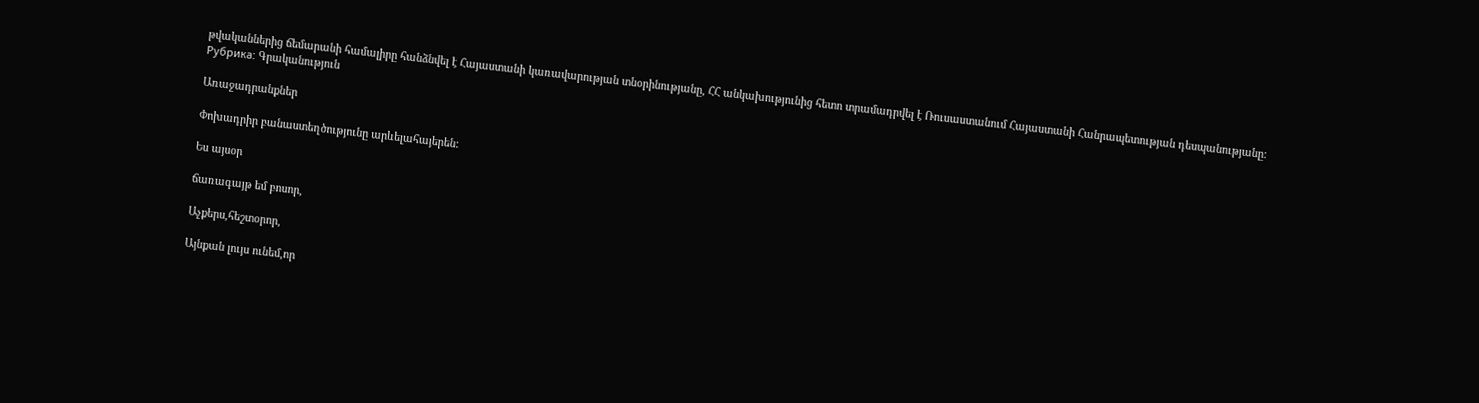թվականներից ճեմարանի համալիրը հանձնվել է Հայաստանի կառավարության տնօրինությանը, ՀՀ անկախությունից հետո տրամադրվել է Ռուսաստանում Հայաստանի Հանրապետության դեսպանությանը:
Рубрика: Գրականություն

Առաջադրանքներ

Փոխադրիր բանաստեղծությունը արևելահայերեն:

Ես այսօր

ճառագայթ եմ բոսոր,

Աչքերս,հեշտօրոր,

Այնքան լույս ունեմ,որ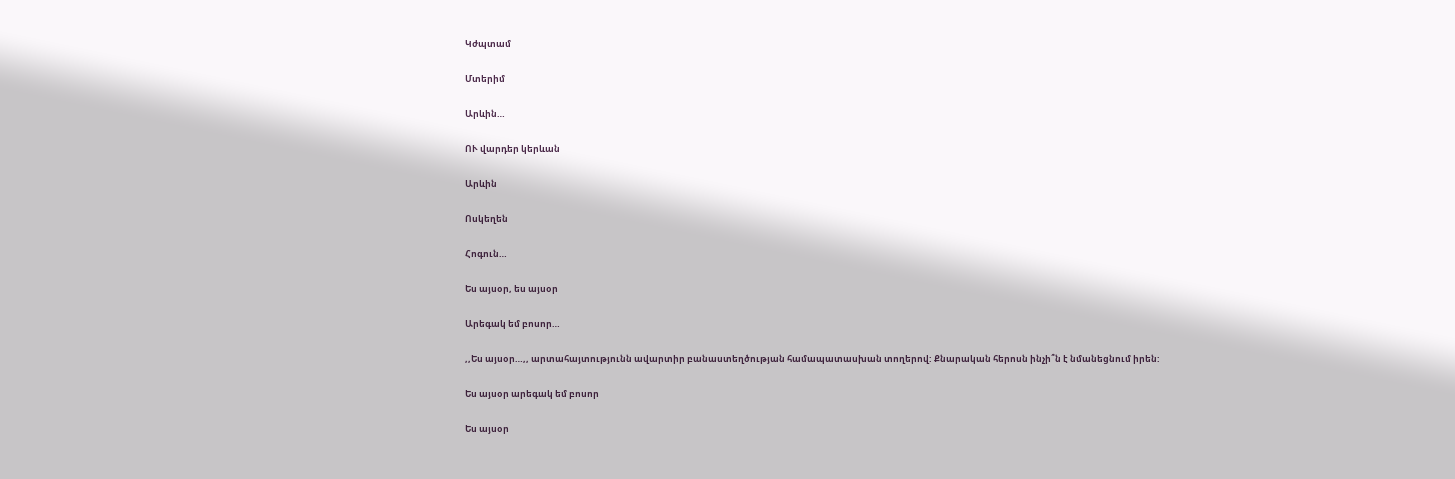Կժպտամ

Մտերիմ

Արևին…

ՈՒ վարդեր կերևան

Արևին

Ոսկեղեն

Հոգուն…

Ես այսօր, ես այսօր

Արեգակ եմ բոսոր…

,,Ես այսօր…,, արտահայտությունն ավարտիր բանաստեղծության համապատասխան տողերով: Քնարական հերոսն ինչի՞ն է նմանեցնում իրեն:

Ես այսօր արեգակ եմ բոսոր

Ես այսօր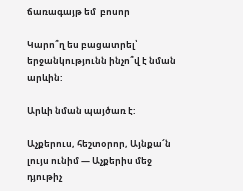ճառագայթ եմ  բոսոր

Կարո՞ղ ես բացատրել՝ երջանկությունն ինչո՞վ է նման արևին:

Արևի նման պայծառ է:

Աչքերուս, հեշտօրոր, Այնքա՜ն լույս ունիմ — Աչքերիս մեջ դյութիչ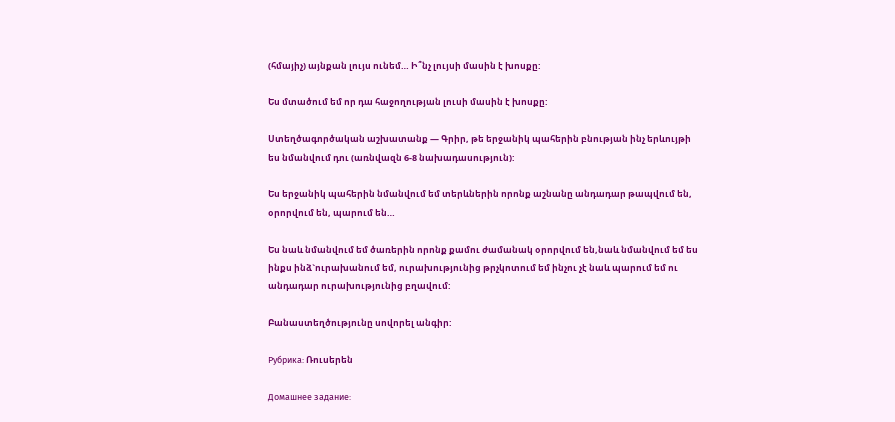(հմայիչ) այնքան լույս ունեմ… Ի՞նչ լույսի մասին է խոսքը:

Ես մտածում եմ որ դա հաջողության լուսի մասին է խոսքը:

Ստեղծագործական աշխատանք — Գրիր, թե երջանիկ պահերին բնության ինչ երևույթի ես նմանվում դու (առնվազն 6-8 նախադասություն):

Ես երջանիկ պահերին նմանվում եմ տերևներին որոնք աշնանը անդադար թապվում են, օրորվում են, պարում են…

Ես նաև նմանվում եմ ծառերին որոնք քամու ժամանակ օրորվում են,նաև նմանվում եմ ես ինքս ինձ`ուրախանում եմ, ուրախությունից թրչկոտում եմ ինչու չէ նաև պարում եմ ու անդադար ուրախությունից բղավում:

Բանաստեղծությունը սովորել անգիր:

Рубрика: Ռուսերեն

Домашнее задание: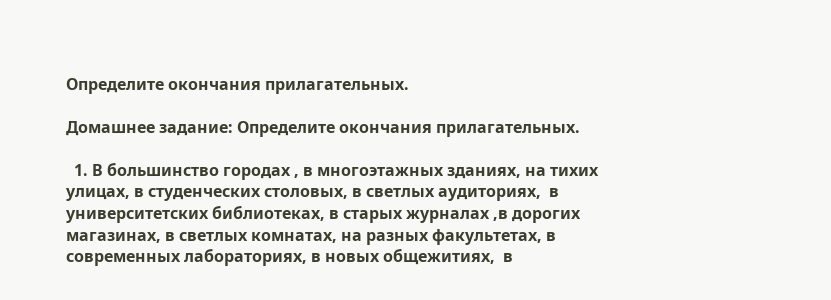Определите окончания прилагательных.

Домашнее задание: Определите окончания прилагательных.

  1. В большинство городах , в многоэтажных зданиях, на тихих улицах, в студенческих столовых, в светлых аудиториях,  в университетских библиотеках, в старых журналах ,в дорогих магазинах, в светлых комнатах, на разных факультетах, в современных лабораториях, в новых общежитиях,  в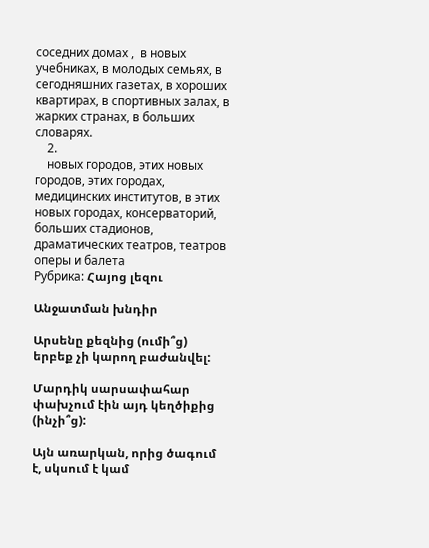соседних домах ,  в новых учебниках, в молодых семьях, в сегодняшних газетах, в хороших квартирах, в спортивных залах, в жарких странах, в больших словарях.
    2.
    новых городов, этих новых городов, этих городах, медицинских институтов, в этих новых городах, консерваторий, больших стадионов, драматических театров, театров оперы и балета
Рубрика: Հայոց լեզու

Անջատման խնդիր

Արսենը քեզնից (ումի՞ց) երբեք չի կարող բաժանվել:

Մարդիկ սարսափահար փախչում էին այդ կեղծիքից (ինչի՞ց):

Այն առարկան, որից ծագում է, սկսում է կամ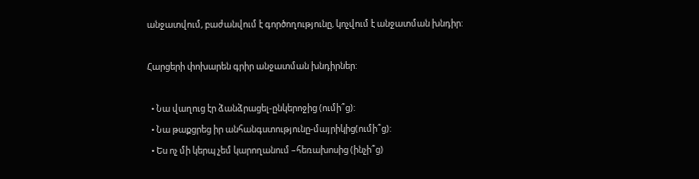անջատվում, բաժանվում է գործողությունը, կոչվում է անջատման խնդիր:

Հարցերի փոխարեն գրիր անջատման խնդիրներ:

  • Նա վաղուց էր ձանձրացել-ընկերոջից (ումի՞ց):
  • Նա թաքցրեց իր անհանգստությունը-մայրիկից(ումի՞ց):
  • Ես ոչ մի կերպ չեմ կարողանում –հեռախոսից (ինչի՞ց)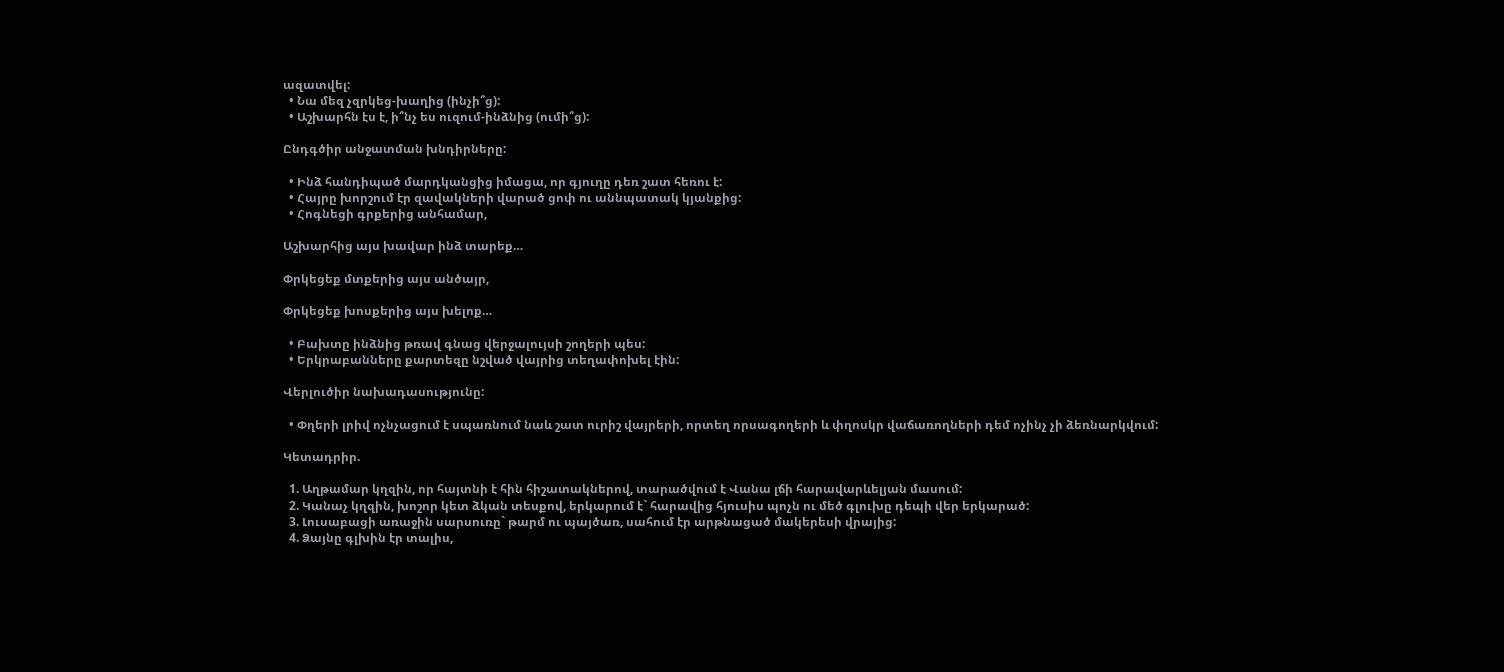ազատվել:
  • Նա մեզ չզրկեց-խաղից (ինչի՞ց):
  • Աշխարհն էս է, ի՞նչ ես ուզում-ինձնից (ումի՞ց):

Ընդգծիր անջատման խնդիրները:

  • Ինձ հանդիպած մարդկանցից իմացա, որ գյուղը դեռ շատ հեռու է:
  • Հայրը խորշում էր զավակների վարած ցոփ ու աննպատակ կյանքից:
  • Հոգնեցի գրքերից անհամար,

Աշխարհից այս խավար ինձ տարեք…

Փրկեցեք մտքերից այս անծայր,

Փրկեցեք խոսքերից այս խելոք…

  • Բախտը ինձնից թռավ գնաց վերջալույսի շողերի պես:
  • Երկրաբանները քարտեզը նշված վայրից տեղափոխել էին:

Վերլուծիր նախադասությունը:

  • Փղերի լրիվ ոչնչացում է սպառնում նաև շատ ուրիշ վայրերի, որտեղ որսագողերի և փղոսկր վաճառողների դեմ ոչինչ չի ձեռնարկվում:

Կետադրիր.

  1. Աղթամար կղզին, որ հայտնի է հին հիշատակներով, տարածվում է Վանա լճի հարավարևելյան մասում:
  2. Կանաչ կղզին, խոշոր կետ ձկան տեսքով, երկարում է` հարավից հյուսիս պոչն ու մեծ գլուխը դեպի վեր երկարած:
  3. Լուսաբացի առաջին սարսուռը` թարմ ու պայծառ, սահում էր արթնացած մակերեսի վրայից:
  4. Ձայնը գլխին էր տալիս,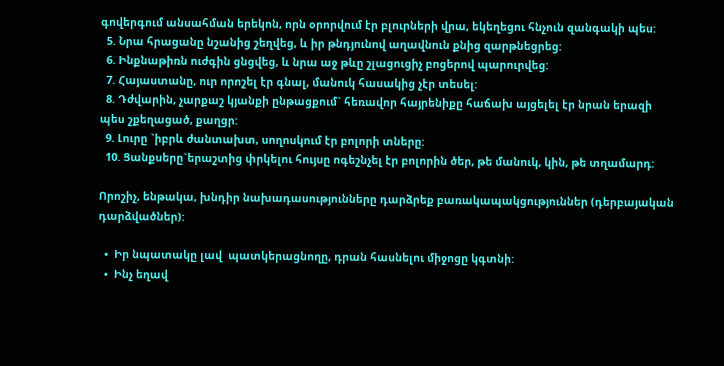գովերգում անսահման երեկոն, որն օրորվում էր բլուրների վրա, եկեղեցու հնչուն զանգակի պես:
  5. Նրա հրացանը նշանից շեղվեց, և իր թնդյունով աղավնուն քնից զարթնեցրեց:
  6. Ինքնաթիռն ուժգին ցնցվեց, և նրա աջ թևը շլացուցիչ բոցերով պարուրվեց:
  7. Հայաստանը, ուր որոշել էր գնալ, մանուկ հասակից չէր տեսել:
  8. Դժվարին, չարքաշ կյանքի ընթացքում` հեռավոր հայրենիքը հաճախ այցելել էր նրան երազի պես շքեղացած, քաղցր:
  9. Լուրը `իբրև ժանտախտ, սողոսկում էր բոլորի տները:
  10. Ցանքսերը`երաշտից փրկելու հույսը ոգեշնչել էր բոլորին ծեր, թե մանուկ, կին, թե տղամարդ:

Որոշիչ, ենթակա, խնդիր նախադասությունները դարձրեք բառակապակցություններ (դերբայական դարձվածներ):

  •  Իր նպատակը լավ  պատկերացնողը, դրան հասնելու միջոցը կգտնի:
  •  Ինչ եղավ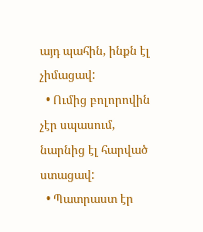այդ պահին, ինքն էլ չիմացավ:
  • Ումից բոլորովին չէր սպասում, նարնից էլ հարված ստացավ:
  • Պատրաստ էր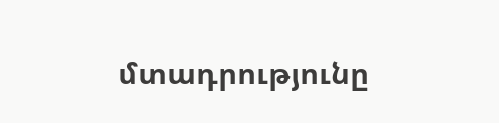մտադրությունը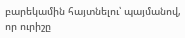բարեկամին հայտնելու՝ պայմանով, որ ուրիշը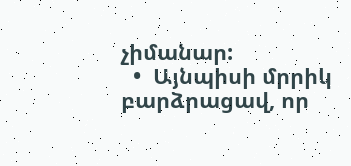չիմանար:
  •  Այնպիսի մրրիկ բարձրացավ, որ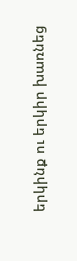երկինք ու երկիր խառնեց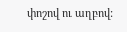փոշով ու աղբով: